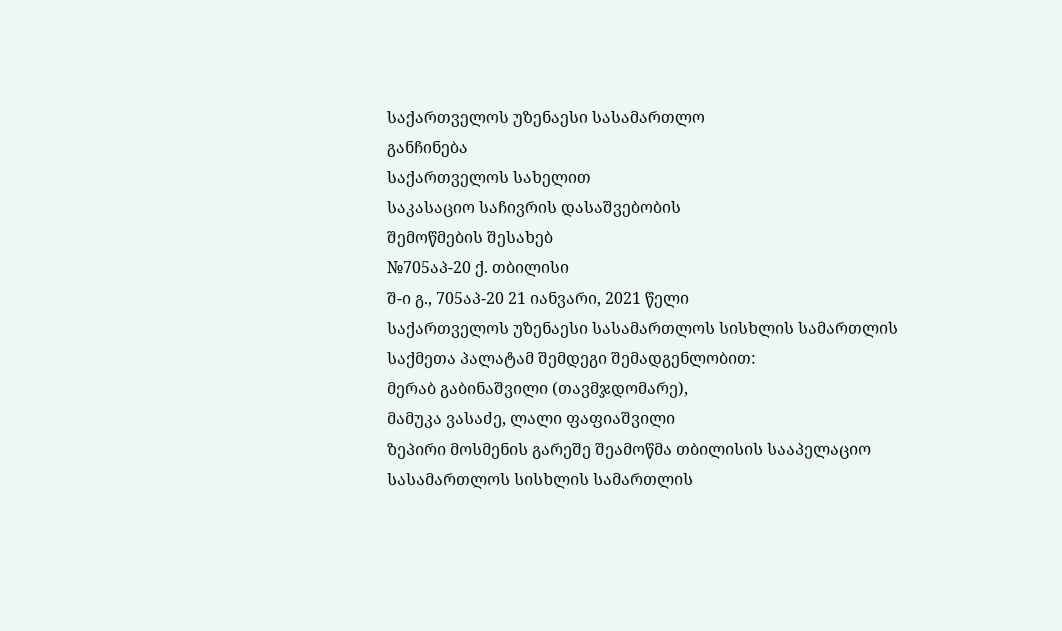საქართველოს უზენაესი სასამართლო
განჩინება
საქართველოს სახელით
საკასაციო საჩივრის დასაშვებობის
შემოწმების შესახებ
№705აპ-20 ქ. თბილისი
შ-ი გ., 705აპ-20 21 იანვარი, 2021 წელი
საქართველოს უზენაესი სასამართლოს სისხლის სამართლის საქმეთა პალატამ შემდეგი შემადგენლობით:
მერაბ გაბინაშვილი (თავმჯდომარე),
მამუკა ვასაძე, ლალი ფაფიაშვილი
ზეპირი მოსმენის გარეშე შეამოწმა თბილისის სააპელაციო სასამართლოს სისხლის სამართლის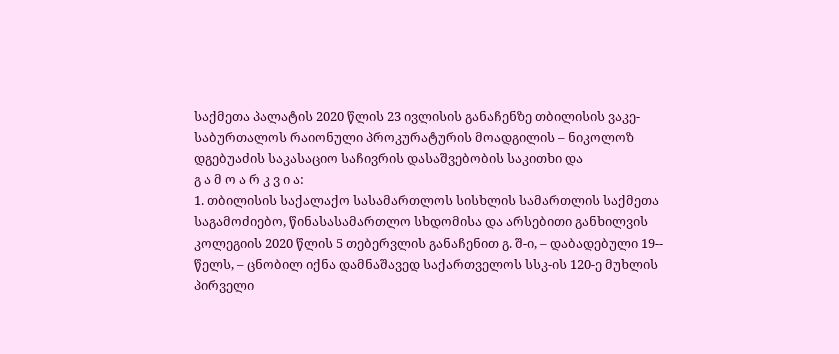საქმეთა პალატის 2020 წლის 23 ივლისის განაჩენზე თბილისის ვაკე-საბურთალოს რაიონული პროკურატურის მოადგილის – ნიკოლოზ დგებუაძის საკასაციო საჩივრის დასაშვებობის საკითხი და
გ ა მ ო ა რ კ ვ ი ა:
1. თბილისის საქალაქო სასამართლოს სისხლის სამართლის საქმეთა საგამოძიებო, წინასასამართლო სხდომისა და არსებითი განხილვის კოლეგიის 2020 წლის 5 თებერვლის განაჩენით გ. შ-ი, – დაბადებული 19-- წელს, – ცნობილ იქნა დამნაშავედ საქართველოს სსკ-ის 120-ე მუხლის პირველი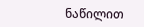ნაწილით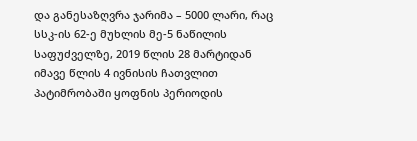და განესაზღვრა ჯარიმა – 5000 ლარი, რაც სსკ-ის 62-ე მუხლის მე-5 ნაწილის საფუძველზე, 2019 წლის 28 მარტიდან იმავე წლის 4 ივნისის ჩათვლით პატიმრობაში ყოფნის პერიოდის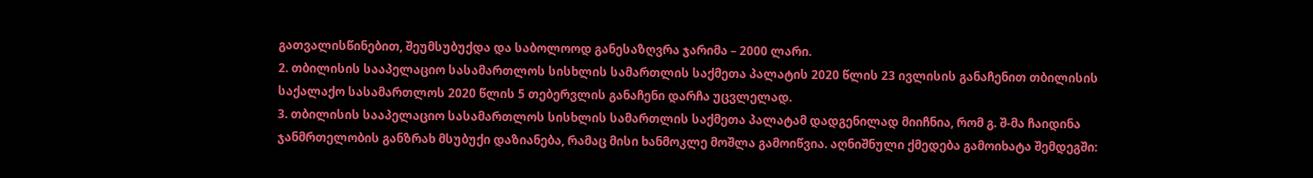გათვალისწინებით, შეუმსუბუქდა და საბოლოოდ განესაზღვრა ჯარიმა – 2000 ლარი.
2. თბილისის სააპელაციო სასამართლოს სისხლის სამართლის საქმეთა პალატის 2020 წლის 23 ივლისის განაჩენით თბილისის საქალაქო სასამართლოს 2020 წლის 5 თებერვლის განაჩენი დარჩა უცვლელად.
3. თბილისის სააპელაციო სასამართლოს სისხლის სამართლის საქმეთა პალატამ დადგენილად მიიჩნია, რომ გ. შ-მა ჩაიდინა ჯანმრთელობის განზრახ მსუბუქი დაზიანება, რამაც მისი ხანმოკლე მოშლა გამოიწვია. აღნიშნული ქმედება გამოიხატა შემდეგში: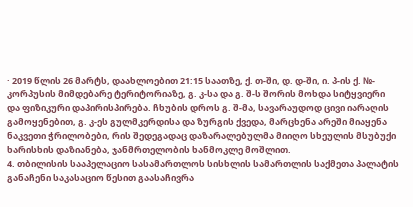· 2019 წლის 26 მარტს, დაახლოებით 21:15 საათზე, ქ. თ-ში, დ. დ-ში, ი. პ-ის ქ. №- კორპუსის მიმდებარე ტერიტორიაზე, გ. კ-სა და გ. შ-ს შორის მოხდა სიტყვიერი და ფიზიკური დაპირისპირება. ჩხუბის დროს გ. შ-მა, სავარაუდოდ ცივი იარაღის გამოყენებით, გ. კ-ეს გულმკერდისა და ზურგის ქვედა, მარცხენა არეში მიაყენა ნაკვეთი ჭრილობები, რის შედეგადაც დაზარალებულმა მიიღო სხეულის მსუბუქი ხარისხის დაზიანება, ჯანმრთელობის ხანმოკლე მოშლით.
4. თბილისის სააპელაციო სასამართლოს სისხლის სამართლის საქმეთა პალატის განაჩენი საკასაციო წესით გაასაჩივრა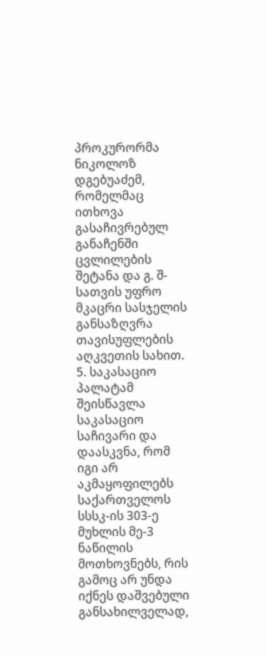პროკურორმა ნიკოლოზ დგებუაძემ, რომელმაც ითხოვა გასაჩივრებულ განაჩენში ცვლილების შეტანა და გ. შ-სათვის უფრო მკაცრი სასჯელის განსაზღვრა თავისუფლების აღკვეთის სახით.
5. საკასაციო პალატამ შეისწავლა საკასაციო საჩივარი და დაასკვნა, რომ იგი არ აკმაყოფილებს საქართველოს სსსკ-ის 303-ე მუხლის მე-3 ნაწილის მოთხოვნებს, რის გამოც არ უნდა იქნეს დაშვებული განსახილველად,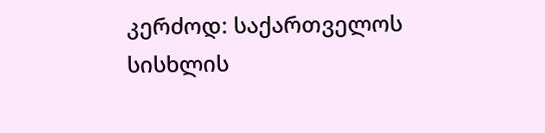კერძოდ: საქართველოს სისხლის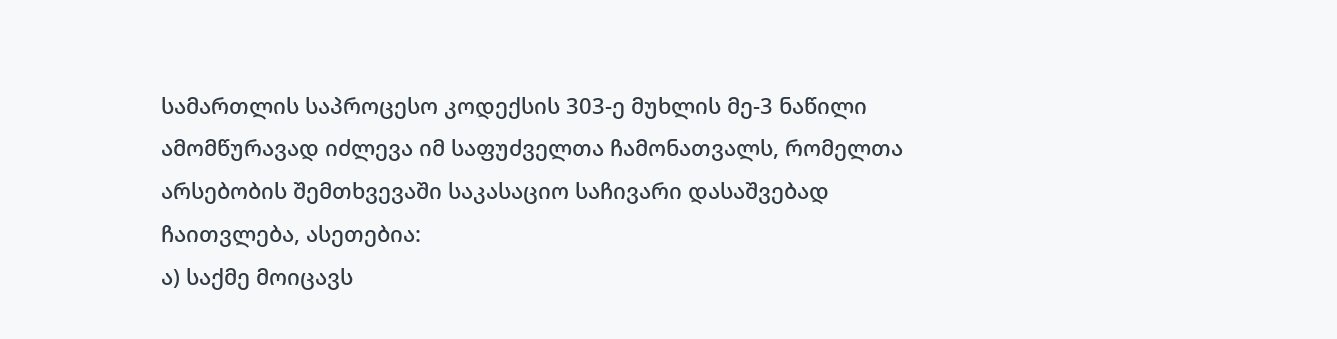სამართლის საპროცესო კოდექსის 303-ე მუხლის მე-3 ნაწილი ამომწურავად იძლევა იმ საფუძველთა ჩამონათვალს, რომელთა არსებობის შემთხვევაში საკასაციო საჩივარი დასაშვებად ჩაითვლება, ასეთებია:
ა) საქმე მოიცავს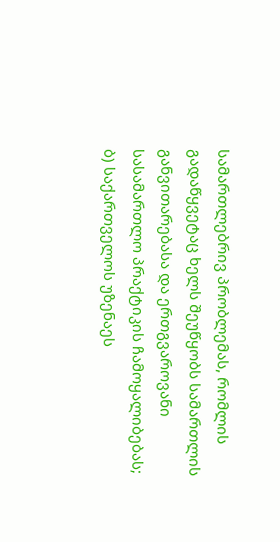სამართლებრივ პრობლემას, რომლის გადაწყვეტაც ხელს შეუწყობს სამართლის განვითარებასა და ერთგვაროვანი სასამართლო პრაქტიკის ჩამოყალიბებას;
ბ) საქართველოს უზენაეს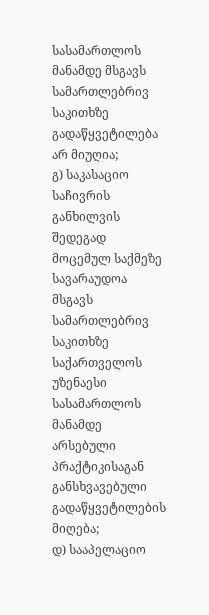სასამართლოს მანამდე მსგავს სამართლებრივ საკითხზე გადაწყვეტილება არ მიუღია;
გ) საკასაციო საჩივრის განხილვის შედეგად მოცემულ საქმეზე სავარაუდოა მსგავს სამართლებრივ საკითხზე საქართველოს უზენაესი სასამართლოს მანამდე არსებული პრაქტიკისაგან განსხვავებული გადაწყვეტილების მიღება;
დ) სააპელაციო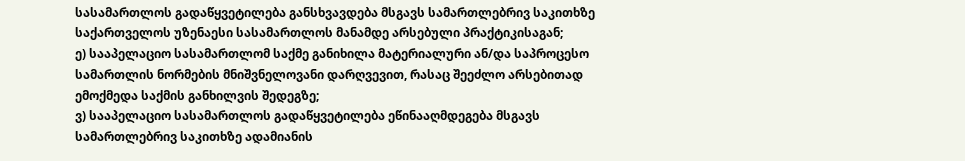სასამართლოს გადაწყვეტილება განსხვავდება მსგავს სამართლებრივ საკითხზე საქართველოს უზენაესი სასამართლოს მანამდე არსებული პრაქტიკისაგან;
ე) სააპელაციო სასამართლომ საქმე განიხილა მატერიალური ან/და საპროცესო სამართლის ნორმების მნიშვნელოვანი დარღვევით, რასაც შეეძლო არსებითად ემოქმედა საქმის განხილვის შედეგზე;
ვ) სააპელაციო სასამართლოს გადაწყვეტილება ეწინააღმდეგება მსგავს სამართლებრივ საკითხზე ადამიანის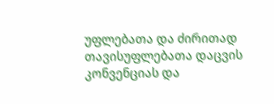უფლებათა და ძირითად თავისუფლებათა დაცვის კონვენციას და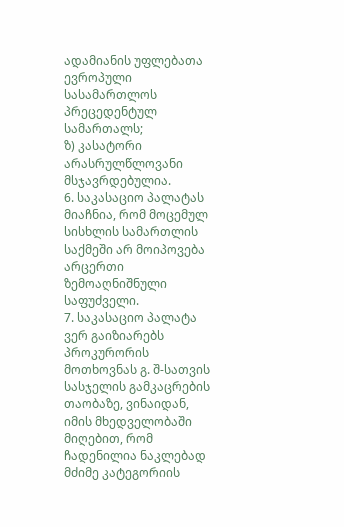ადამიანის უფლებათა ევროპული სასამართლოს პრეცედენტულ სამართალს;
ზ) კასატორი არასრულწლოვანი მსჯავრდებულია.
6. საკასაციო პალატას მიაჩნია, რომ მოცემულ სისხლის სამართლის საქმეში არ მოიპოვება არცერთი ზემოაღნიშნული საფუძველი.
7. საკასაციო პალატა ვერ გაიზიარებს პროკურორის მოთხოვნას გ. შ-სათვის სასჯელის გამკაცრების თაობაზე, ვინაიდან, იმის მხედველობაში მიღებით, რომ ჩადენილია ნაკლებად მძიმე კატეგორიის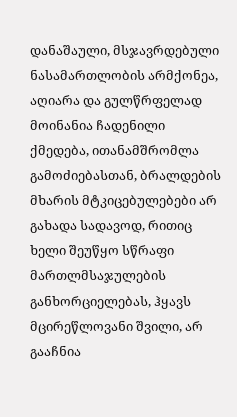დანაშაული, მსჯავრდებული ნასამართლობის არმქონეა, აღიარა და გულწრფელად მოინანია ჩადენილი ქმედება, ითანამშრომლა გამოძიებასთან, ბრალდების მხარის მტკიცებულებები არ გახადა სადავოდ, რითიც ხელი შეუწყო სწრაფი მართლმსაჯულების განხორციელებას, ჰყავს მცირეწლოვანი შვილი, არ გააჩნია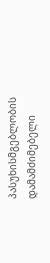პასუხისმგებლობის დამამძიმებელი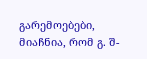გარემოებები, მიაჩნია, რომ გ. შ-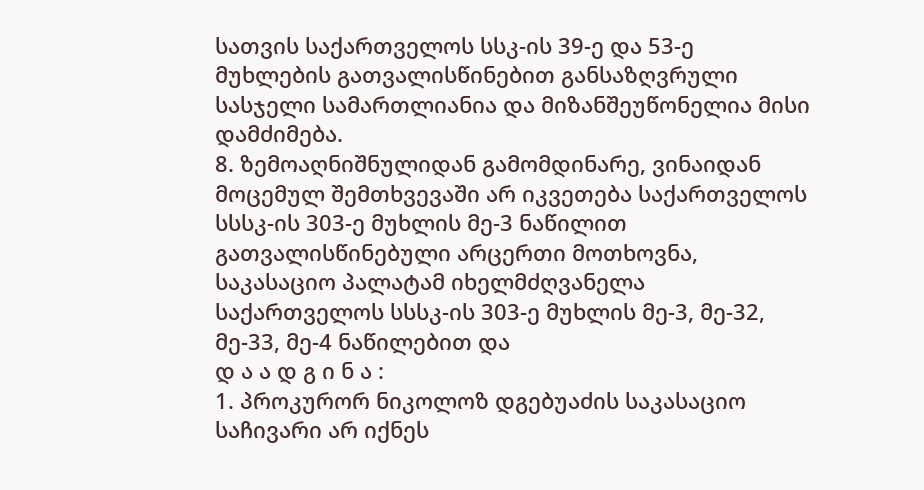სათვის საქართველოს სსკ-ის 39-ე და 53-ე მუხლების გათვალისწინებით განსაზღვრული სასჯელი სამართლიანია და მიზანშეუწონელია მისი დამძიმება.
8. ზემოაღნიშნულიდან გამომდინარე, ვინაიდან მოცემულ შემთხვევაში არ იკვეთება საქართველოს სსსკ-ის 303-ე მუხლის მე-3 ნაწილით გათვალისწინებული არცერთი მოთხოვნა, საკასაციო პალატამ იხელმძღვანელა საქართველოს სსსკ-ის 303-ე მუხლის მე-3, მე-32, მე-33, მე-4 ნაწილებით და
დ ა ა დ გ ი ნ ა :
1. პროკურორ ნიკოლოზ დგებუაძის საკასაციო საჩივარი არ იქნეს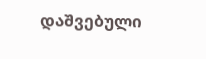დაშვებული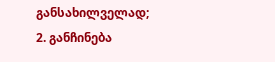განსახილველად;
2. განჩინება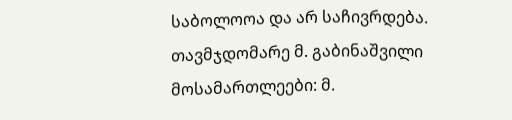საბოლოოა და არ საჩივრდება.
თავმჯდომარე მ. გაბინაშვილი
მოსამართლეები: მ.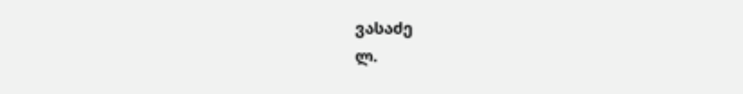ვასაძე
ლ.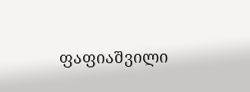ფაფიაშვილი